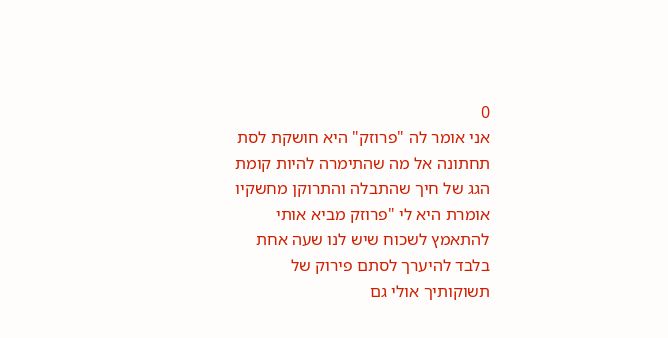0
אני אומר לה "פרוזק" היא חושקת לסת תחתונה אל מה שהתימרה להיות קומת הגג של חיך שהתבלה והתרוקן מחשקיו אומרת היא לי "פרוזק מביא אותי להתאמץ לשכוח שיש לנו שעה אחת בלבד להיערך לסתם פירוק של תשוקותיך אולי גם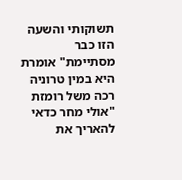תשוקותי והשעה הזו כבר מסתיימת" אומרת היא במין טרוניה רכה משל רומזת "אולי מחר כדאי להאריך את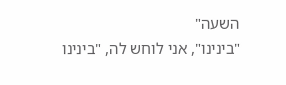השעה"
"בינינו", אני לוחש לה, "בינינו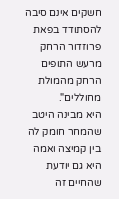חשקים אינם סיבה להסתודד בפאת פרוזדור הרחק מרעש התופים הרחק מהמולת מחוללים".
היא מבינה היטב שהמחר חומק לה בין קמיצה ואמה היא גם יודעת שהחיים זה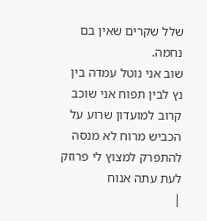שלל שקרים שאין בם נחמה.
שוב אני נוטל עמדה בין נץ לבין תפוח אני שוכב קרוב למועדון שרוע על הכביש מרוח לא מנסה להתפרק למצוץ לי פרוזק לעת עתה אנוח
|